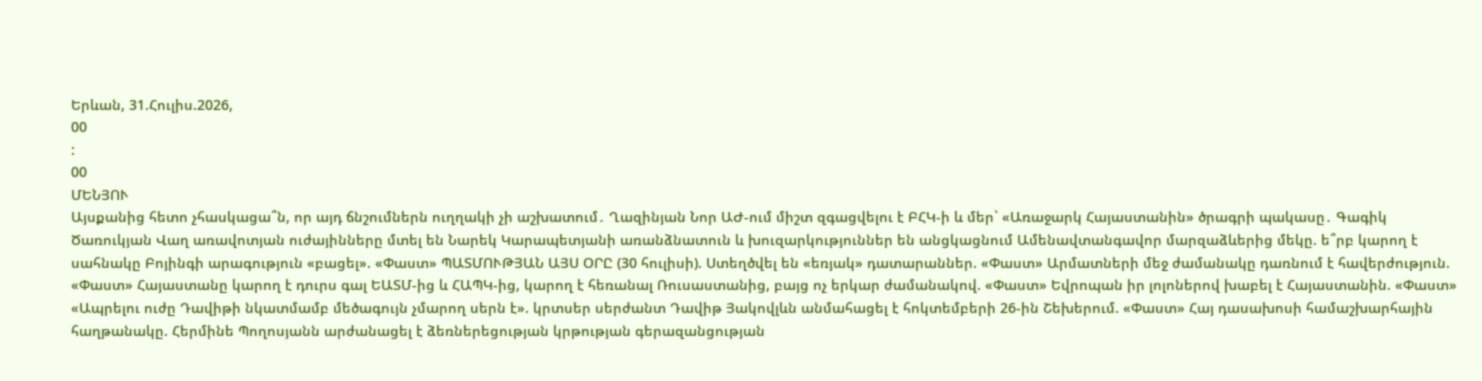Երևան, 31.Հուլիս.2026,
00
:
00
ՄԵՆՅՈՒ
Այսքանից հետո չհասկացա՞ն, որ այդ ճնշումներն ուղղակի չի աշխատում․ Ղազինյան Նոր ԱԺ-ում միշտ զգացվելու է ԲՀԿ-ի և մեր` «Առաջարկ Հայաստանին» ծրագրի պակասը․ Գագիկ Ծառուկյան Վաղ առավոտյան ուժայինները մտել են Նարեկ Կարապետյանի առանձնատուն և խուզարկություններ են անցկացնում Ամենավտանգավոր մարզաձևերից մեկը. ե՞րբ կարող է սահնակը Բոյինգի արագություն «բացել». «Փաստ» ՊԱՏՄՈՒԹՅԱՆ ԱՅՍ ՕՐԸ (30 հուլիսի). Ստեղծվել են «եռյակ» դատարաններ. «Փաստ» Արմատների մեջ ժամանակը դառնում է հավերժություն. «Փաստ» Հայաստանը կարող է դուրս գալ ԵԱՏՄ-ից և ՀԱՊԿ-ից, կարող է հեռանալ Ռուսաստանից, բայց ոչ երկար ժամանակով. «Փաստ» Եվրոպան իր լոլոներով խաբել է Հայաստանին. «Փաստ» «Ապրելու ուժը Դավիթի նկատմամբ մեծագույն չմարող սերն է». կրտսեր սերժանտ Դավիթ Յակովլևն անմահացել է հոկտեմբերի 26-ին Շեխերում. «Փաստ» Հայ դասախոսի համաշխարհային հաղթանակը. Հերմինե Պողոսյանն արժանացել է ձեռներեցության կրթության գերազանցության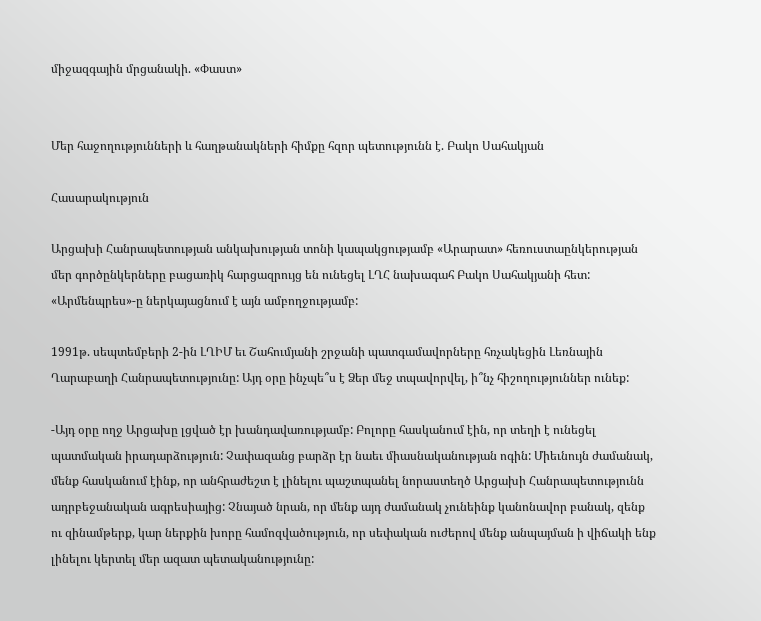միջազգային մրցանակի. «Փաստ»


Մեր հաջողությունների և հաղթանակների հիմքը հզոր պետությունն է. Բակո Սահակյան

Հասարակություն

Արցախի Հանրապետության անկախության տոնի կապակցությամբ «Արարատ» հեռուստաընկերության մեր գործընկերները բացառիկ հարցազրույց են ունեցել ԼՂՀ նախագահ Բակո Սահակյանի հետ: «Արմենպրես»-ը ներկայացնում է այն ամբողջությամբ:

1991թ. սեպտեմբերի 2-ին ԼՂԻՄ եւ Շահումյանի շրջանի պատգամավորները հռչակեցին Լեռնային Ղարաբաղի Հանրապետությունը: Այդ օրը ինչպե՞ս է Ձեր մեջ տպավորվել, ի՞նչ հիշողություններ ունեք:

-Այդ օրը ողջ Արցախը լցված էր խանդավառությամբ: Բոլորը հասկանում էին, որ տեղի է ունեցել պատմական իրադարձություն: Չափազանց բարձր էր նաեւ միասնականության ոգին: Միեւնույն ժամանակ, մենք հասկանում էինք, որ անհրաժեշտ է լինելու պաշտպանել նորաստեղծ Արցախի Հանրապետությունն ադրբեջանական ագրեսիայից: Չնայած նրան, որ մենք այդ ժամանակ չունեինք կանոնավոր բանակ, զենք ու զինամթերք, կար ներքին խորը համոզվածություն, որ սեփական ուժերով մենք անպայման ի վիճակի ենք լինելու կերտել մեր ազատ պետականությունը: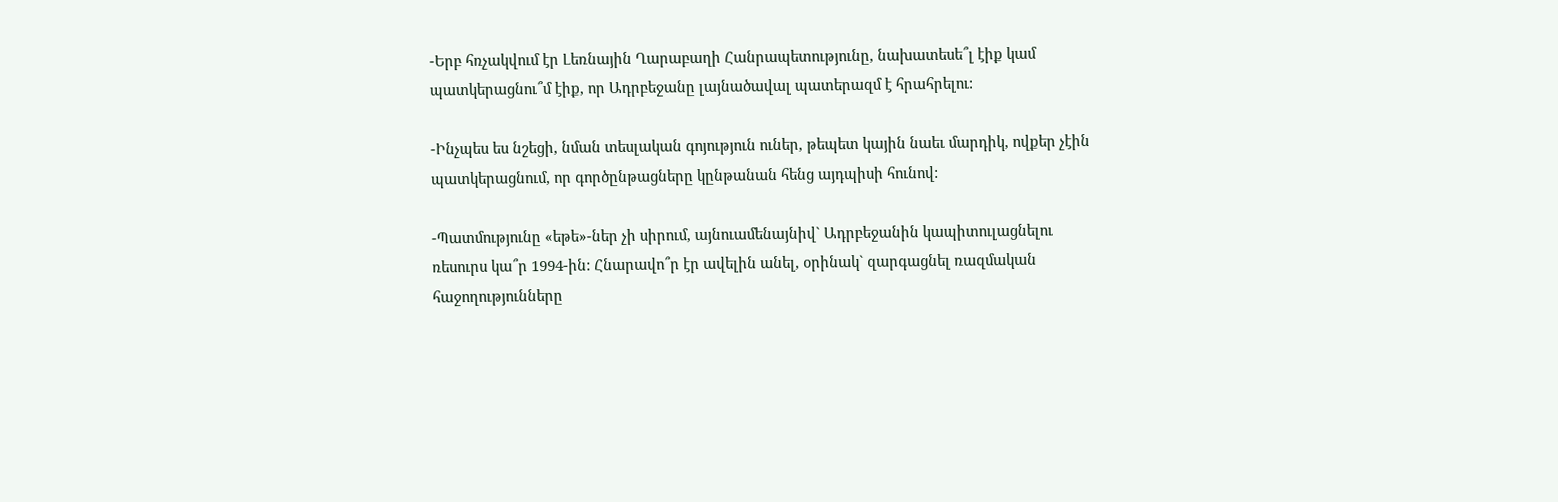-Երբ հռչակվում էր Լեռնային Ղարաբաղի Հանրապետությունը, նախատեսե՞լ էիք կամ պատկերացնու՞մ էիք, որ Ադրբեջանը լայնածավալ պատերազմ է հրահրելու:

-Ինչպես ես նշեցի, նման տեսլական գոյություն ուներ, թեպետ կային նաեւ մարդիկ, ովքեր չէին պատկերացնում, որ գործընթացները կընթանան հենց այդպիսի հունով:

-Պատմությունը «եթե»-ներ չի սիրում, այնուամենայնիվ` Ադրբեջանին կապիտուլացնելու ռեսուրս կա՞ր 1994-ին: Հնարավո՞ր էր ավելին անել, օրինակ` զարգացնել ռազմական հաջողությունները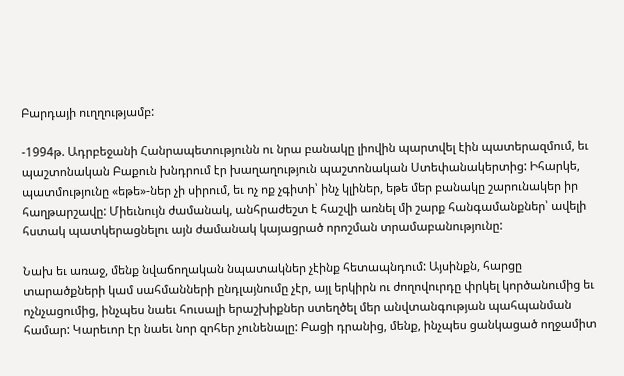Բարդայի ուղղությամբ:

-1994թ. Ադրբեջանի Հանրապետությունն ու նրա բանակը լիովին պարտվել էին պատերազմում, եւ պաշտոնական Բաքուն խնդրում էր խաղաղություն պաշտոնական Ստեփանակերտից: Իհարկե, պատմությունը «եթե»-ներ չի սիրում, եւ ոչ ոք չգիտի՝ ինչ կլիներ, եթե մեր բանակը շարունակեր իր հաղթարշավը: Միեւնույն ժամանակ, անհրաժեշտ է հաշվի առնել մի շարք հանգամանքներ՝ ավելի հստակ պատկերացնելու այն ժամանակ կայացրած որոշման տրամաբանությունը:

Նախ եւ առաջ, մենք նվաճողական նպատակներ չէինք հետապնդում: Այսինքն, հարցը տարածքների կամ սահմանների ընդլայնումը չէր, այլ երկիրն ու ժողովուրդը փրկել կործանումից եւ ոչնչացումից, ինչպես նաեւ հուսալի երաշխիքներ ստեղծել մեր անվտանգության պահպանման համար: Կարեւոր էր նաեւ նոր զոհեր չունենալը: Բացի դրանից, մենք, ինչպես ցանկացած ողջամիտ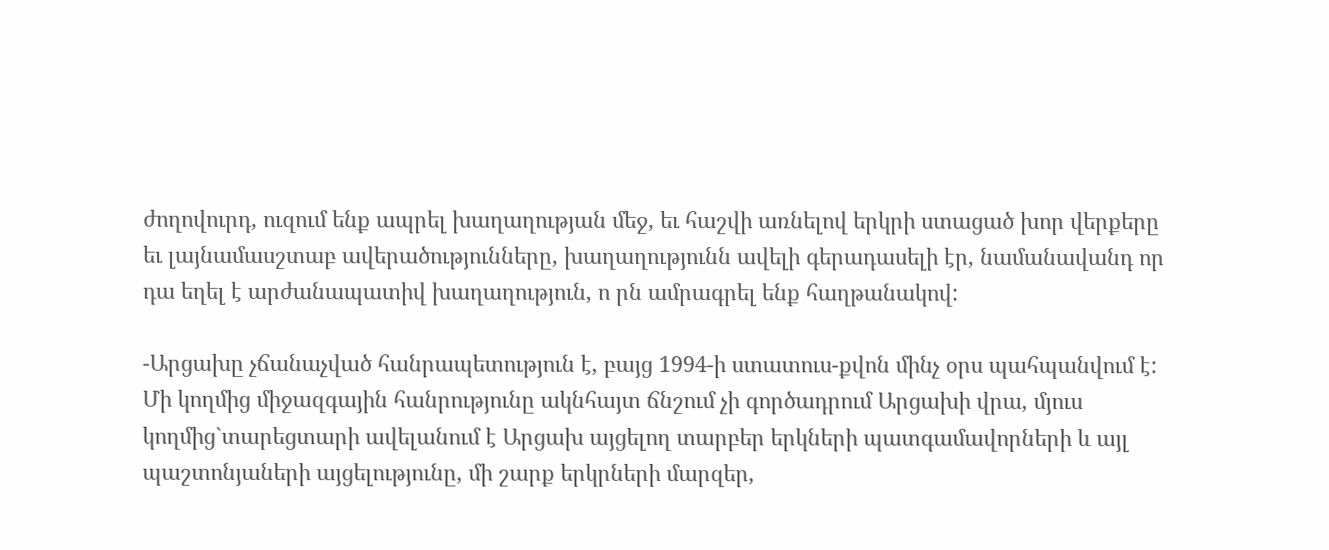ժողովուրդ, ուզում ենք ապրել խաղաղության մեջ, եւ հաշվի առնելով երկրի ստացած խոր վերքերը եւ լայնամասշտաբ ավերածությունները, խաղաղությունն ավելի գերադասելի էր, նամանավանդ որ դա եղել է արժանապատիվ խաղաղություն, ո րն ամրագրել ենք հաղթանակով:

-Արցախը չճանաչված հանրապետություն է, բայց 1994-ի ստատուս-քվոն մինչ օրս պահպանվում է: Մի կողմից միջազգային հանրությունը ակնհայտ ճնշում չի գործադրում Արցախի վրա, մյուս կողմից`տարեցտարի ավելանում է Արցախ այցելող տարբեր երկների պատգամավորների և այլ պաշտոնյաների այցելությունը, մի շարք երկրների մարզեր,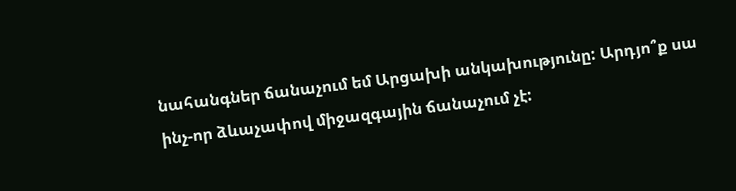նահանգներ ճանաչում եմ Արցախի անկախությունը: Արդյո՞ք սա ինչ-որ ձևաչափով միջազգային ճանաչում չէ: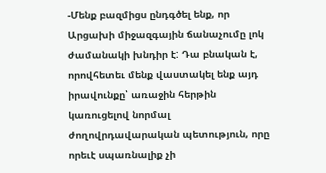-Մենք բազմիցս ընդգծել ենք, որ Արցախի միջազգային ճանաչումը լոկ ժամանակի խնդիր է: Դա բնական է, որովհետեւ մենք վաստակել ենք այդ իրավունքը՝ առաջին հերթին կառուցելով նորմալ ժողովրդավարական պետություն, որը որեւէ սպառնալիք չի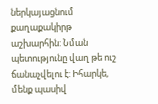ներկայացնում քաղաքակիրթ աշխարհին: Նման պետությունը վաղ թե ուշ ճանաչվելու է: Իհարկե, մենք պասիվ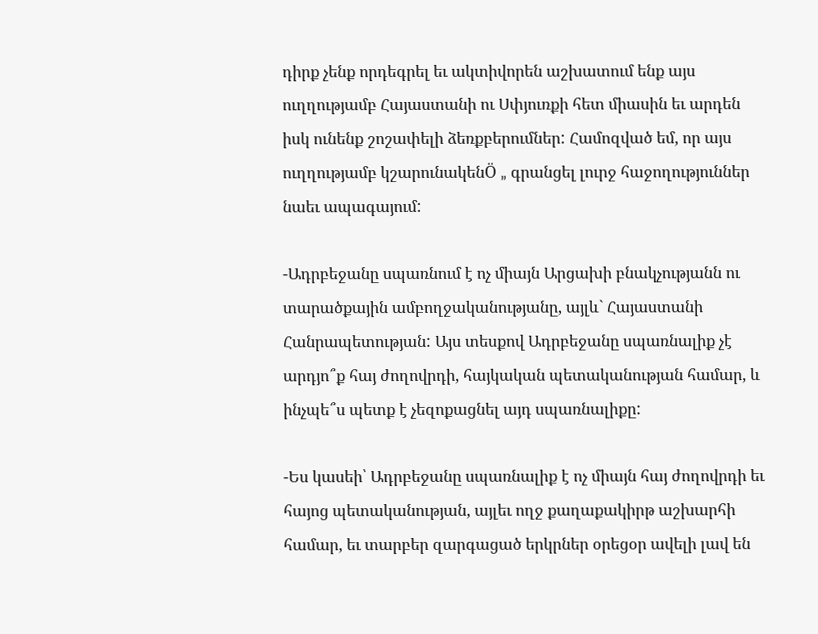դիրք չենք որդեգրել եւ ակտիվորեն աշխատում ենք այս ուղղությամբ Հայաստանի ու Սփյուռքի հետ միասին եւ արդեն իսկ ունենք շոշափելի ձեռքբերումներ: Համոզված եմ, որ այս ուղղությամբ կշարունակենÖ „ գրանցել լուրջ հաջողություններ նաեւ ապագայում:

-Ադրբեջանը սպառնում է ոչ միայն Արցախի բնակչությանն ու տարածքային ամբողջականությանը, այլև` Հայաստանի Հանրապետության: Այս տեսքով Ադրբեջանը սպառնալիք չէ արդյո՞ք հայ ժողովրդի, հայկական պետականության համար, և ինչպե՞ս պետք է չեզոքացնել այդ սպառնալիքը:

-Ես կասեի՝ Ադրբեջանը սպառնալիք է ոչ միայն հայ ժողովրդի եւ հայոց պետականության, այլեւ ողջ քաղաքակիրթ աշխարհի համար, եւ տարբեր զարգացած երկրներ օրեցօր ավելի լավ են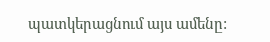պատկերացնում այս ամենը: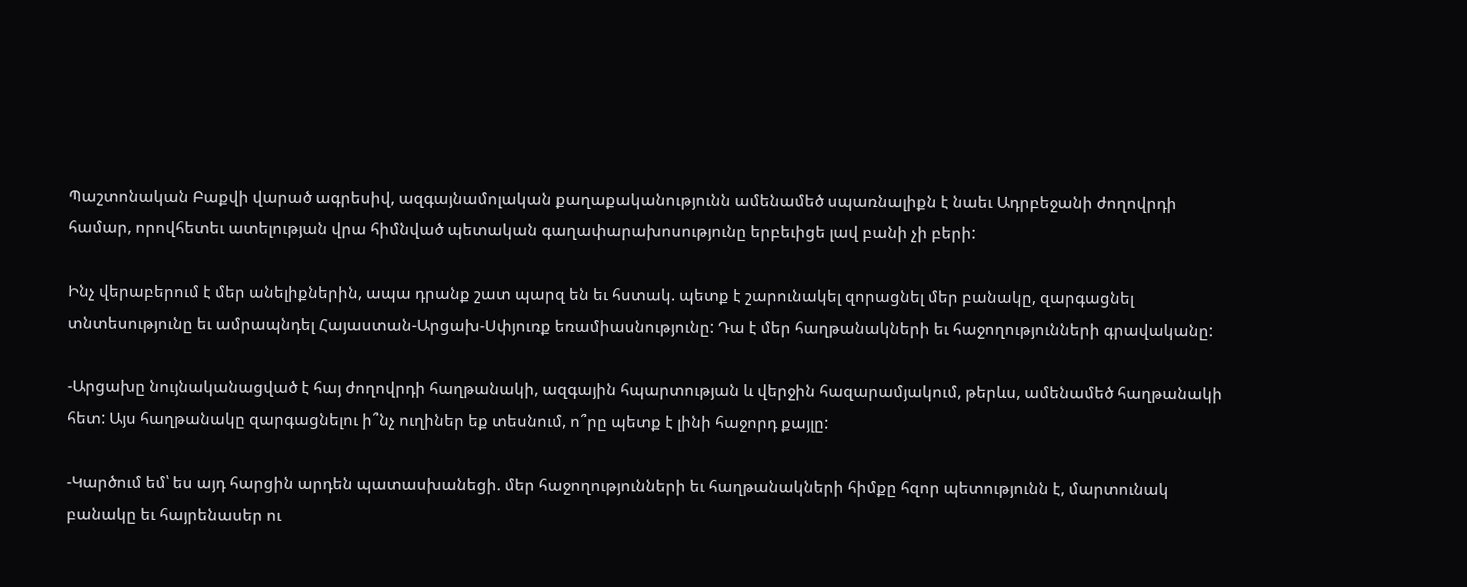Պաշտոնական Բաքվի վարած ագրեսիվ, ազգայնամոլական քաղաքականությունն ամենամեծ սպառնալիքն է նաեւ Ադրբեջանի ժողովրդի համար, որովհետեւ ատելության վրա հիմնված պետական գաղափարախոսությունը երբեւիցե լավ բանի չի բերի:

Ինչ վերաբերում է մեր անելիքներին, ապա դրանք շատ պարզ են եւ հստակ. պետք է շարունակել զորացնել մեր բանակը, զարգացնել տնտեսությունը եւ ամրապնդել Հայաստան-Արցախ-Սփյուռք եռամիասնությունը: Դա է մեր հաղթանակների եւ հաջողությունների գրավականը:

-Արցախը նույնականացված է հայ ժողովրդի հաղթանակի, ազգային հպարտության և վերջին հազարամյակում, թերևս, ամենամեծ հաղթանակի հետ: Այս հաղթանակը զարգացնելու ի՞նչ ուղիներ եք տեսնում, ո՞րը պետք է լինի հաջորդ քայլը:

-Կարծում եմ՝ ես այդ հարցին արդեն պատասխանեցի. մեր հաջողությունների եւ հաղթանակների հիմքը հզոր պետությունն է, մարտունակ բանակը եւ հայրենասեր ու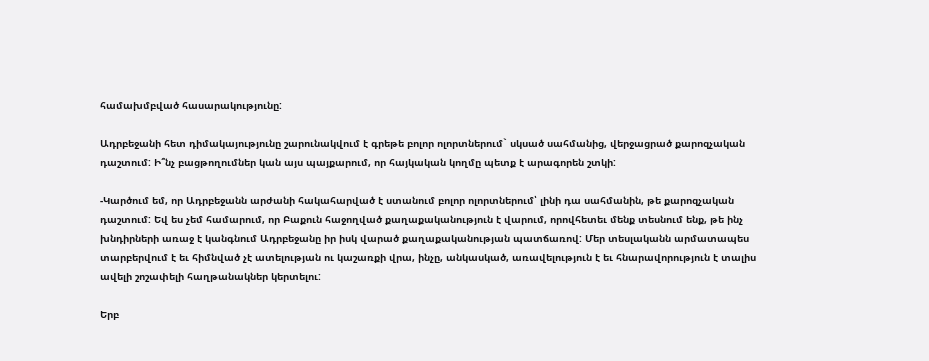համախմբված հասարակությունը:

Ադրբեջանի հետ դիմակայությունը շարունակվում է գրեթե բոլոր ոլորտներում` սկսած սահմանից, վերջացրած քարոզչական դաշտում: Ի՞նչ բացթողումներ կան այս պայքարում, որ հայկական կողմը պետք է արագորեն շտկի:

-Կարծում եմ, որ Ադրբեջանն արժանի հակահարված է ստանում բոլոր ոլորտներում՝ լինի դա սահմանին, թե քարոզչական դաշտում: Եվ ես չեմ համարում, որ Բաքուն հաջողված քաղաքականություն է վարում, որովհետեւ մենք տեսնում ենք, թե ինչ խնդիրների առաջ է կանգնում Ադրբեջանը իր իսկ վարած քաղաքականության պատճառով: Մեր տեսլականն արմատապես տարբերվում է եւ հիմնված չէ ատելության ու կաշառքի վրա, ինչը, անկասկած, առավելություն է եւ հնարավորություն է տալիս ավելի շոշափելի հաղթանակներ կերտելու:

Երբ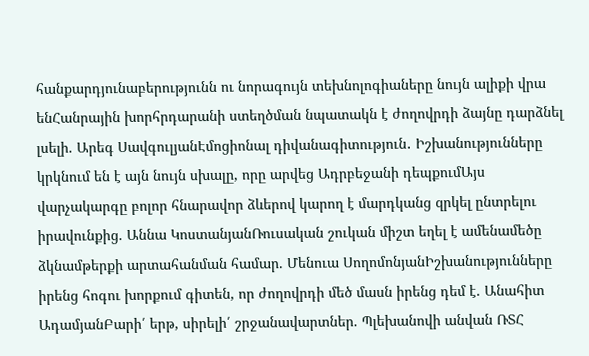հանքարդյունաբերությունն ու նորագույն տեխնոլոգիաները նույն ալիքի վրա ենՀանրային խորհրդարանի ստեղծման նպատակն է ժողովրդի ձայնը դարձնել լսելի. Արեգ ՍավգուլյանԷմոցիոնալ դիվանագիտություն․ Իշխանությունները կրկնում են է այն նույն սխալը, որը արվեց Ադրբեջանի դեպքումԱյս վարչակարգը բոլոր հնարավոր ձևերով կարող է մարդկանց զրկել ընտրելու իրավունքից. Աննա ԿոստանյանՌուսական շուկան միշտ եղել է ամենամեծը ձկնամթերքի արտահանման համար. Մենուա ՍողոմոնյանԻշխանությունները իրենց հոգու խորքում գիտեն, որ ժողովրդի մեծ մասն իրենց դեմ է. Անահիտ ԱդամյանԲարի՛ երթ, սիրելի՛ շրջանավարտներ. Պլեխանովի անվան ՌՏՀ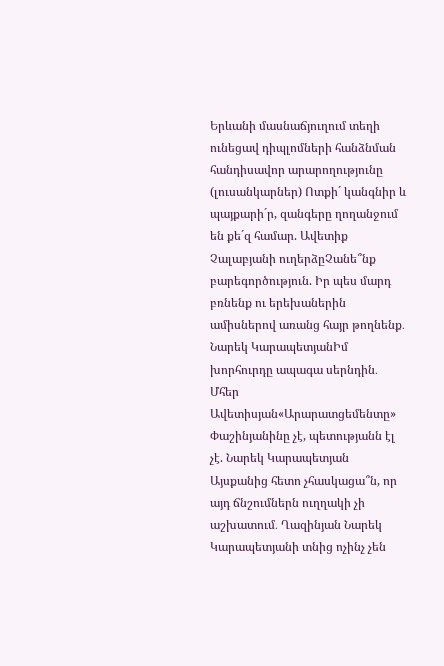Երևանի մասնաճյուղում տեղի ունեցավ դիպլոմների հանձնման հանդիսավոր արարողությունը (լուսանկարներ) Ոտքի´ կանգնիր և պայքարի´ր, զանգերը ղողանջում են քե´զ համար. Ավետիք Չալաբյանի ուղերձըՉանե՞նք բարեգործություն. Իր պես մարդ բռնենք ու երեխաներին ամիսներով առանց հայր թողնենք․ Նարեկ ԿարապետյանԻմ խորհուրդը ապագա սերնդին․ Մհեր Ավետիսյան«Արարատցեմենտը» Փաշինյանինը չէ, պետությանն էլ չէ. Նարեկ Կարապետյան Այսքանից հետո չհասկացա՞ն, որ այդ ճնշումներն ուղղակի չի աշխատում․ Ղազինյան Նարեկ Կարապետյանի տնից ոչինչ չեն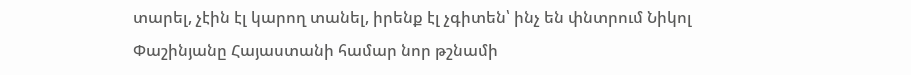տարել, չէին էլ կարող տանել, իրենք էլ չգիտեն՝ ինչ են փնտրում Նիկոլ Փաշինյանը Հայաստանի համար նոր թշնամի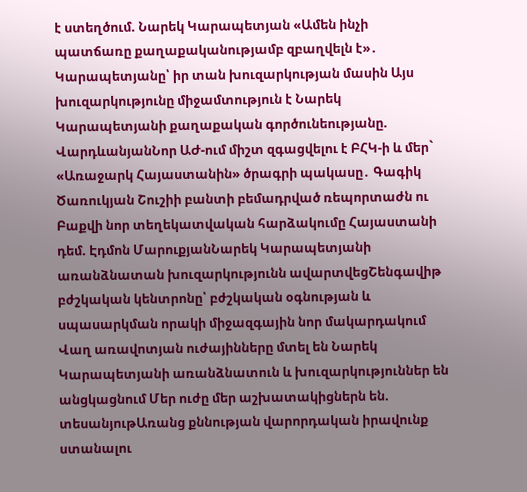է ստեղծում. Նարեկ Կարապետյան «Ամեն ինչի պատճառը քաղաքականությամբ զբաղվելն է»․ Կարապետյանը՝ իր տան խուզարկության մասին Այս խուզարկությունը միջամտություն է Նարեկ Կարապետյանի քաղաքական գործունեությանը. ՎարդևանյանՆոր ԱԺ-ում միշտ զգացվելու է ԲՀԿ-ի և մեր` «Առաջարկ Հայաստանին» ծրագրի պակասը․ Գագիկ Ծառուկյան Շուշիի բանտի բեմադրված ռեպորտաժն ու Բաքվի նոր տեղեկատվական հարձակումը Հայաստանի դեմ. Էդմոն ՄարուքյանՆարեկ Կարապետյանի առանձնատան խուզարկությունն ավարտվեցՇենգավիթ բժշկական կենտրոնը՝ բժշկական օգնության և սպասարկման որակի միջազգային նոր մակարդակում Վաղ առավոտյան ուժայինները մտել են Նարեկ Կարապետյանի առանձնատուն և խուզարկություններ են անցկացնում Մեր ուժը մեր աշխատակիցներն են. տեսանյութԱռանց քննության վարորդական իրավունք ստանալու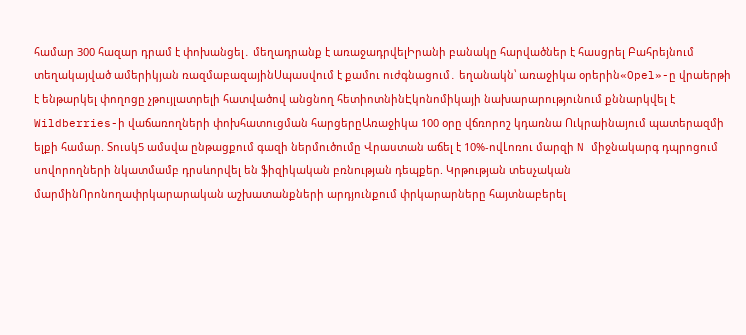համար 300 հազար դրամ է փոխանցել․ մեղադրանք է առաջադրվելԻրանի բանակը հարվածներ է հասցրել Բահրեյնում տեղակայված ամերիկյան ռազմաբազայինՍպասվում է քամու ուժգնացում․ եղանակն՝ առաջիկա օրերին«Opel»-ը վրաերթի է ենթարկել փողոցը չթույլատրելի հատվածով անցնող հետիոտնինԷկոնոմիկայի նախարարությունում քննարկվել է Wildberries-ի վաճառողների փոխհատուցման հարցերըԱռաջիկա 100 օրը վճռորոշ կդառնա Ուկրաինայում պատերազմի ելքի համար. Տուսկ5 ամսվա ընթացքում գազի ներմուծումը Վրաստան աճել է 10%-ովԼոռու մարզի N միջնակարգ դպրոցում սովորողների նկատմամբ դրսևորվել են ֆիզիկական բռնnւթյան դեպքեր. Կրթության տեսչական մարմինՈրոնողափրկարարական աշխատանքների արդյունքում փրկարարները հայտնաբերել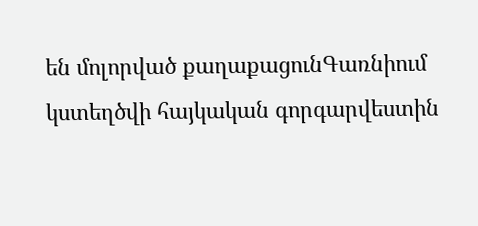են մոլորված քաղաքացունԳառնիում կստեղծվի հայկական գորգարվեստին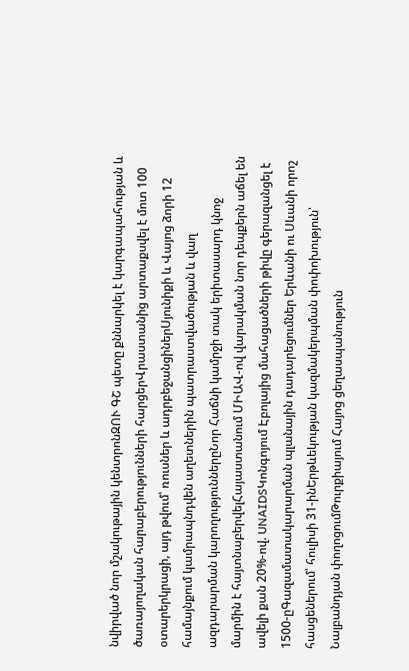նվիրված նոր մշակութային կենտրոնԶՈՒ ԳՇ պետը քննարկել է կարգապահության և ծառայողական հարաբերությունների հարցերՎրաստանից արտաքսվել է մոտ 100 օտարերկրացի, այդ թվում՝ ռուսներ և ադրբեջանցիներՍյունիքի և Վայոց ձորի 12 համայնքում կամրապնդվեն աղետներին պատրաստվածության և վաղ ազդարարման կարողություններըՆոր Հաճնի կամրջի տակ երիտասարդ կնոջ մարմին է հայտնաբերվելՀայաստանում ՄԻԱՎ-ով վարակման նոր դեպքերն աճել են ավելի քան 20%-ով. UNAIDSԿոնգոյում Էբոլայից մահացածների թիվը գերազանցել է 1500-ըԳազամատակարարման պլանային դադարեցումներ Երևանի ու Սևանի որոշ հասցեներում՝ հուլիսի 31-ինԵրթևեկության կազմակերպման փոփոխություն՝ Նալբանդյան փողոցումԹուրքիայում Հայոց ցեղասպանություն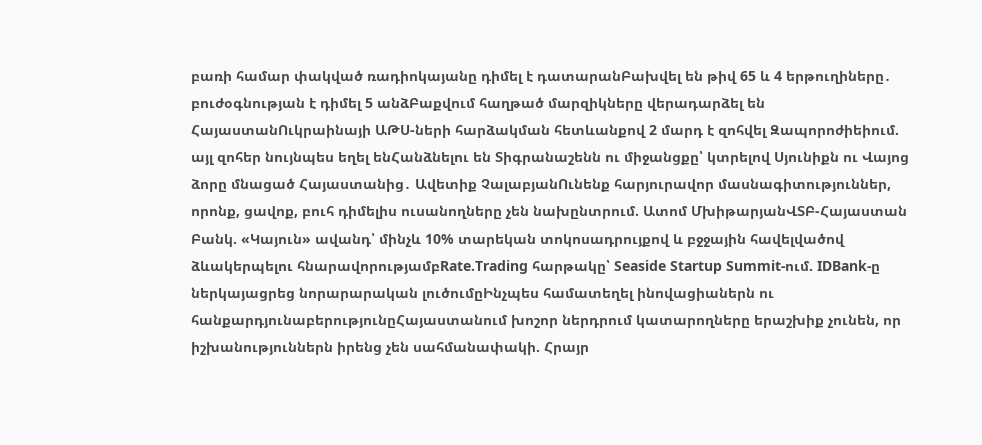բառի համար փակված ռադիոկայանը դիմել է դատարանԲախվել են թիվ 65 և 4 երթուղիները․ բուժօգնության է դիմել 5 անձԲաքվում հաղթած մարզիկները վերադարձել են ՀայաստանՈւկրաինայի ԱԹՍ-ների հարձակման հետևանքով 2 մարդ է զոհվել Զապորոժիեիում. այլ զոհեր նույնպես եղել ենՀանձնելու են Տիգրանաշենն ու միջանցքը՝ կտրելով Սյունիքն ու Վայոց ձորը մնացած Հայաստանից․ Ավետիք ՉալաբյանՈւնենք հարյուրավոր մասնագիտություններ, որոնք, ցավոք, բուհ դիմելիս ուսանողները չեն նախընտրում. Ատոմ ՄխիթարյանՎՏԲ-Հայաստան Բանկ. «Կայուն» ավանդ՝ մինչև 10% տարեկան տոկոսադրույքով և բջջային հավելվածով ձևակերպելու հնարավորությամբRate.Trading հարթակը՝ Seaside Startup Summit-ում. IDBank-ը ներկայացրեց նորարարական լուծումըԻնչպես համատեղել ինովացիաներն ու հանքարդյունաբերությունըՀայաստանում խոշոր ներդրում կատարողները երաշխիք չունեն, որ իշխանություններն իրենց չեն սահմանափակի. Հրայր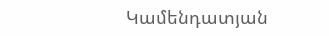Կամենդատյան